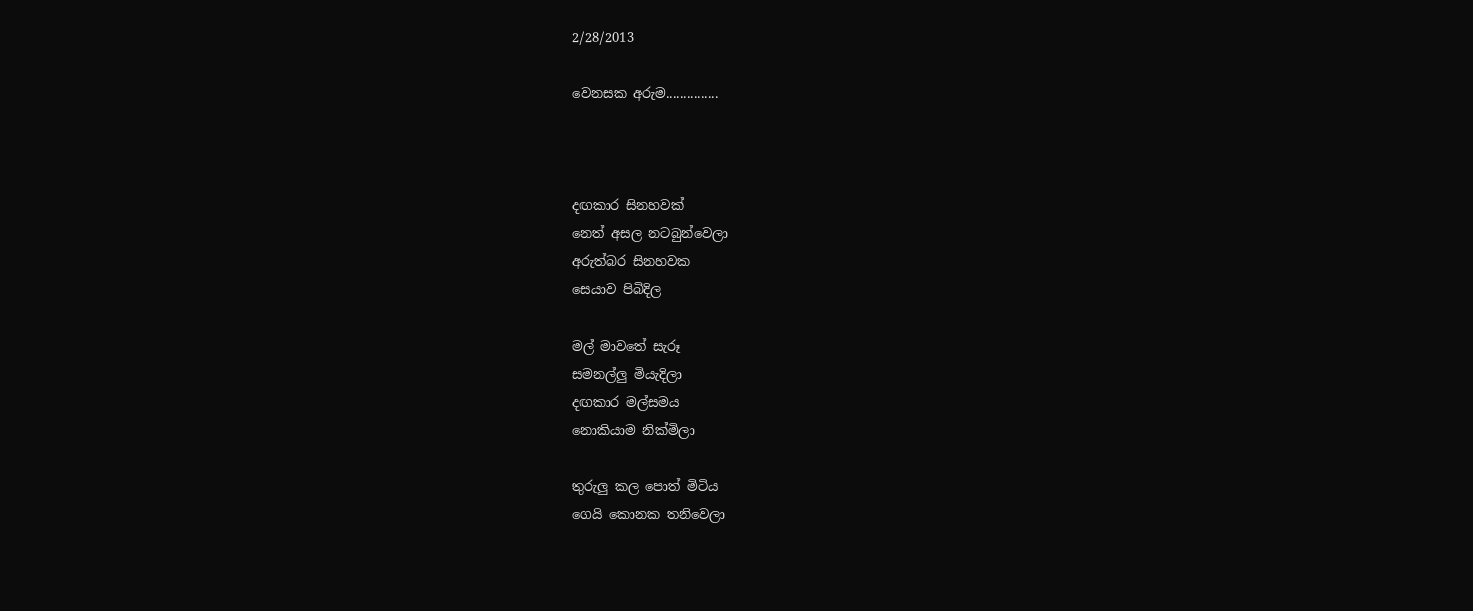2/28/2013

වෙනසක අරුම...............



දඟකාර සිනහවක්
නෙත් අසල නටබුන්වෙලා
අරුත්බර සිනහවක
සෙයාව පිබිදිල

මල් මාවතේ සැරූ
සමනල්ලු මියැදිලා
දඟකාර මල්සමය
නොකියාම නික්මිලා

තුරුලු කල පොත් මිටිය
ගෙයි කොනක තනිවෙලා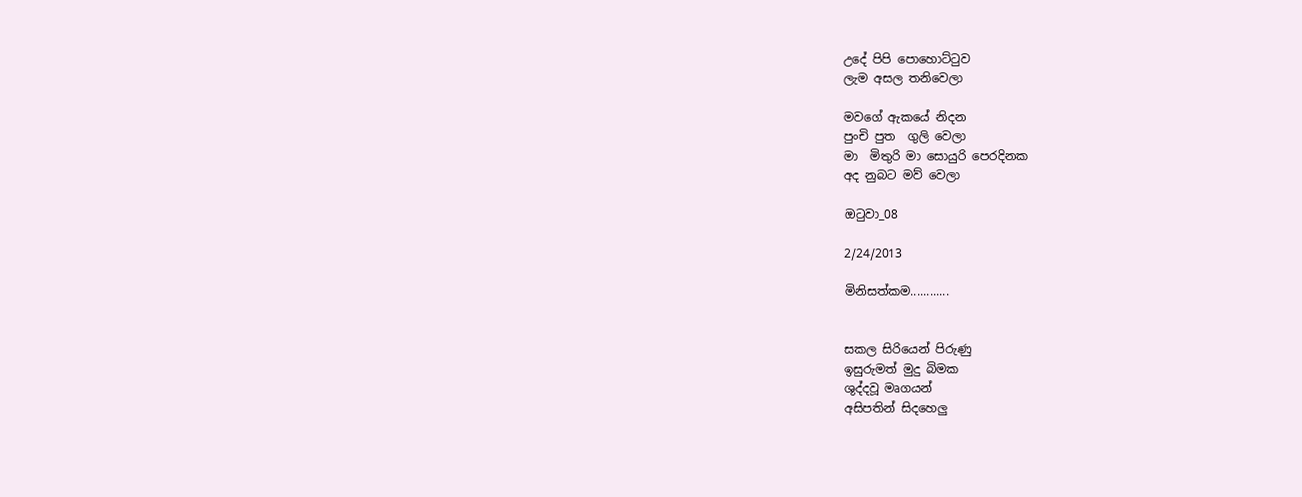උදේ පිපි පොහොට්ටුව
ලැම අසල තනිවෙලා

මවගේ ඇකයේ නිදන
පුංචි පුත  ගුලි වෙලා
මා  මිතුරි මා සොයුරි පෙරදිනක
අද නුබට මව් වෙලා

ඔටුවා_08

2/24/2013

මිනිසත්කම............


සකල සිරියෙන් පිරුණු
ඉසුරුමත් මුදු බිමක
ශුද්දවූ මෘගයන්
අසිපතින් සිදහෙලු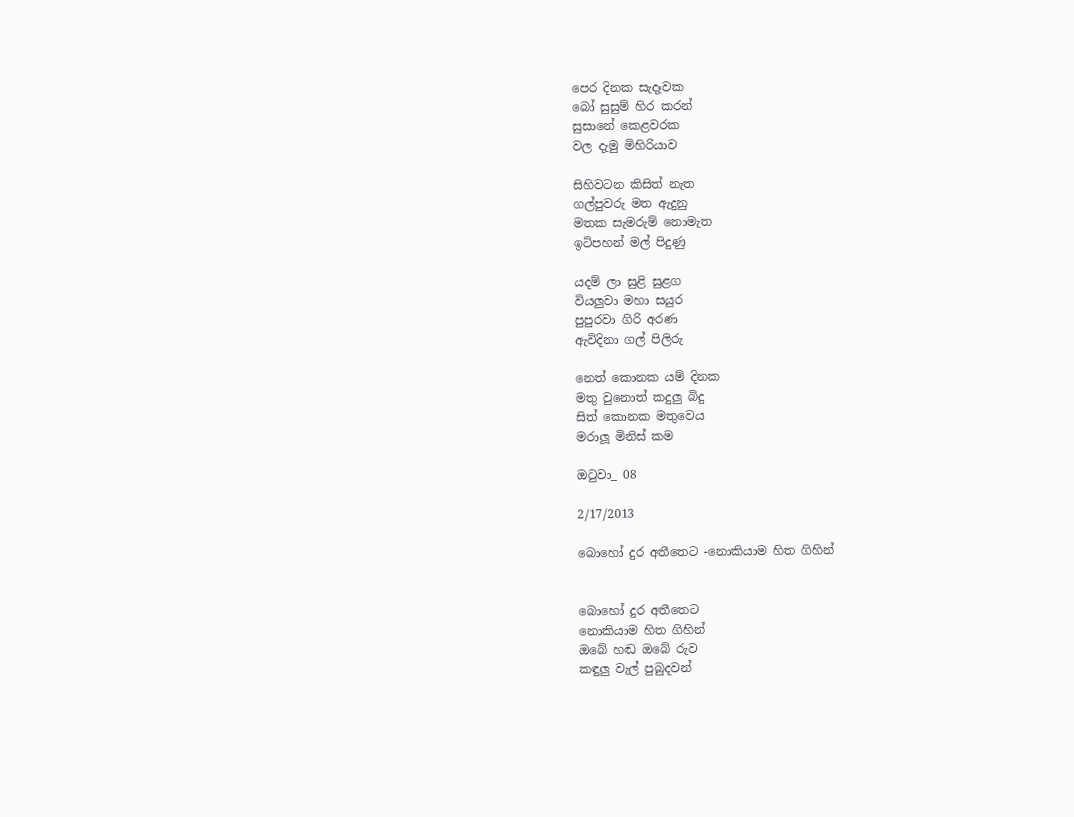පෙර දිනක සැදෑවක
බෝ සුසුම් හිර කරන්
සුසානේ කෙළවරක
වල දැමු මිහිරියාව

සිහිවටන කිසිත් නැත
ගල්පුවරු මත ඇදුනු
මතක සැමරුම් නොමැත
ඉටිපහන් මල් පිදුණු

යදම් ලා සුළි සුළග
වියලුවා මහා සයුර
පුපුරවා ගිරි අරණ
ඇවිදිනා ගල් පිලිරු

නෙත් කොනක යම් දිනක
මතු වුනොත් කදුලු බිදු
සිත් කොනක මතුවෙය
මරාලූ මිනිස් කම

ඔටුවා_ 08

2/17/2013

බොහෝ දුර අතීතෙට -නොකියාම හිත ගිහින්


බොහෝ දුර අතීතෙට
නොකියාම හිත ගිහින්
ඔබේ හඬ ඔබේ රුව
කඳුලු වැල් පුබුදවන්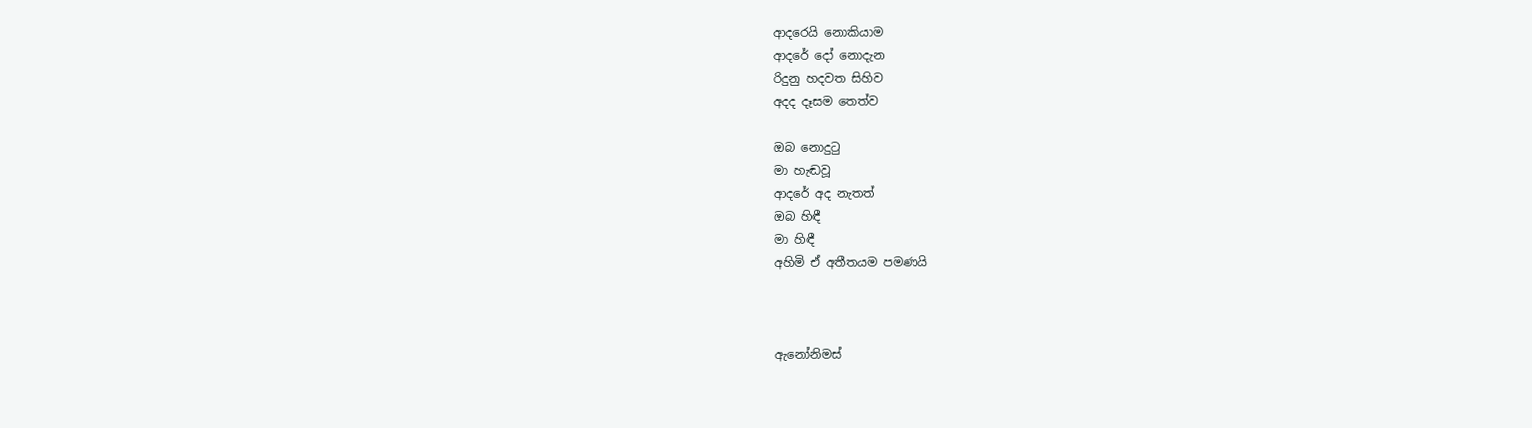ආදරෙයි නොකියාම
ආදරේ දෝ නොදැන
රිදුනු හදවත සිහිව
අදද දෑසම තෙත්ව

ඔබ නොදුටු
මා හැඬවූ
ආදරේ අද නැතත්
ඔබ හිඳී
මා හිඳී
අහිමි ඒ අතීතයම පමණයි



ඇනෝනිමස්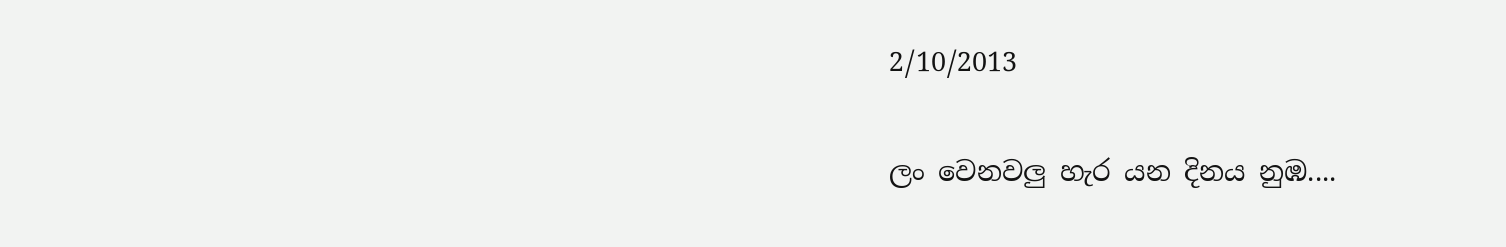2/10/2013

ලං වෙනවලු හැර යන දිනය නුඹ....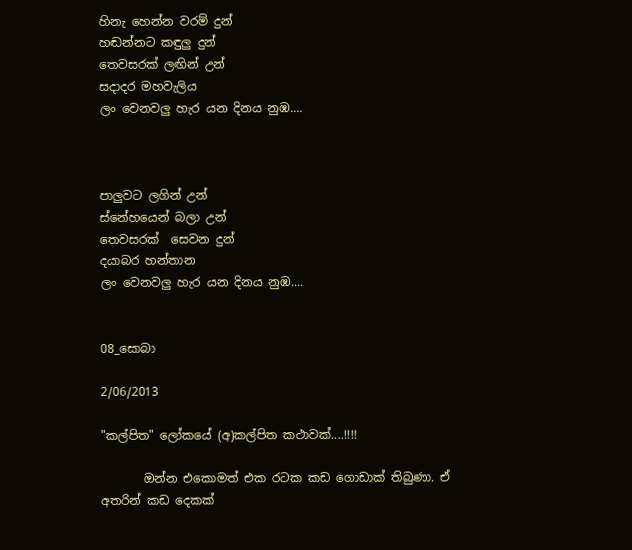හිනැ හෙන්න වරම් දුන්
හඬන්නට කඳුලු දුන්
තෙවසරක් ලඟින් උන්
සදාදර මහවැලිය
ලං වෙනවලු හැර යන දිනය නුඹ....



පාලුවට ලගින් උන්
ස්නේහයෙන් බලා උන්
තෙවසරක්  සෙවන දුන්
දයාබර හන්තාන
ලං වෙනවලු හැර යන දිනය නුඹ....


08_සොබා

2/06/2013

"කල්පිත" ලෝකයේ (අ)කල්පිත කථාවක්....!!!!

       ඔන්න එකොමත් එක රටක කඩ ගොඩාක් තිබුණා. ඒ අතරින් කඩ දෙකක්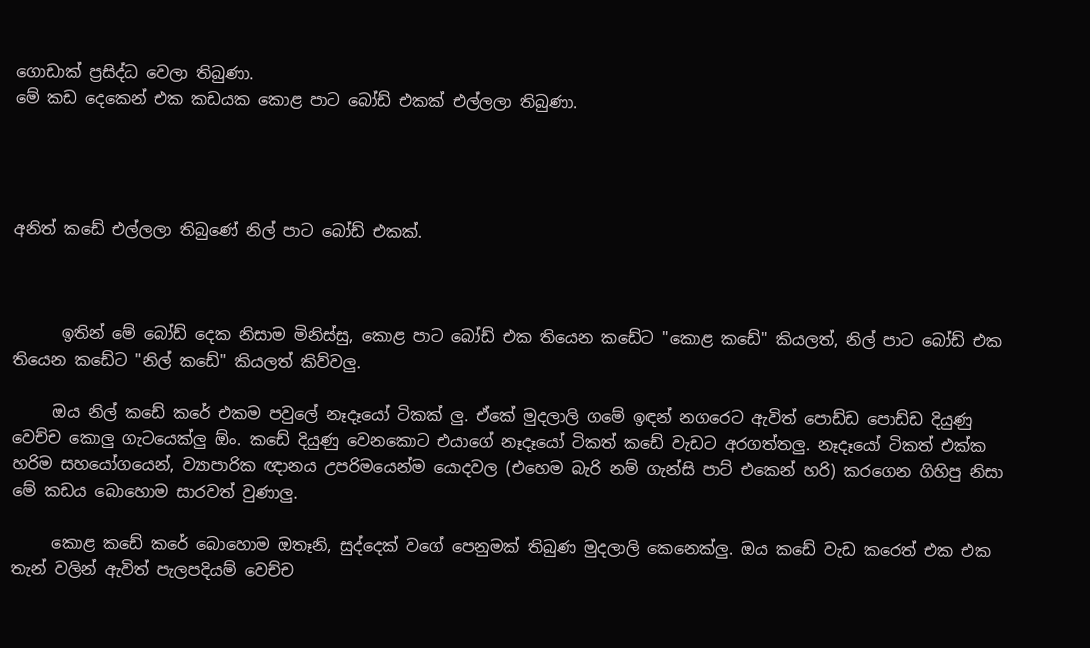ගොඩාක් ප්‍රසිද්ධ වෙලා තිබුණා.
මේ කඩ දෙකෙන් එක කඩයක කොළ පාට බෝඩ් එකක් එල්ලලා තිබුණා.




අනිත් කඩේ එල්ලලා තිබුණේ නිල් පාට බෝඩ් එකක්.



      ඉතින් මේ බෝඩ් දෙක නිසාම මිනිස්සු, කොළ පාට බෝඩ් එක තියෙන කඩේට "කොළ කඩේ" කියලත්, නිල් පාට බෝඩ් එක තියෙන කඩේට "නිල් කඩේ" කියලත් කිව්වලු.

     ඔය නිල් කඩේ කරේ එකම පවුලේ නෑදෑයෝ ටිකක් ලු. ඒකේ මුදලාලි ගමේ ඉඳන් නගරෙට ඇවිත් පොඩ්ඩ පොඩ්ඩ දියුණු වෙච්ච කොලු ගැටයෙක්ලු ඕං. කඩේ දියුණු වෙනකොට එයාගේ නෑදෑයෝ ටිකත් කඩේ වැඩට අරගත්තලු. නෑදෑයෝ ටිකත් එක්ක හරිම සහයෝගයෙන්, ව්‍යාපාරික ඥානය උපරිමයෙන්ම යොදවල (එහෙම බැරි නම් ගැන්සි පාට් එකෙන් හරි) කරගෙන ගිහිපු නිසා මේ කඩය බොහොම සාරවත් වුණාලු.

     කොළ කඩේ කරේ බොහොම ඔතෑනි, සුද්දෙක් වගේ පෙනුමක් තිබුණ මුදලාලි කෙනෙක්ලු. ඔය කඩේ වැඩ කරෙත් එක එක තැන් වලින් ඇවිත් පැලපදියම් වෙච්ච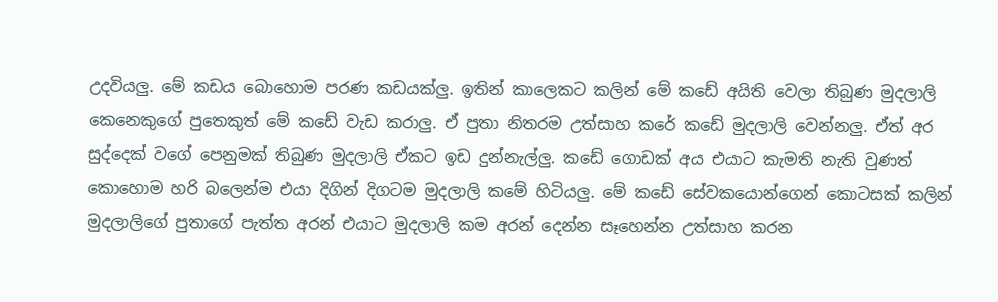උදවියලු. මේ කඩය බොහොම පරණ කඩයක්ලු. ඉතින් කාලෙකට කලින් මේ කඩේ අයිති වෙලා තිබුණ මුදලාලි කෙනෙකුගේ පුතෙකුත් මේ කඩේ වැඩ කරාලු. ඒ පුතා නිතරම උත්සාහ කරේ කඩේ මුදලාලි වෙන්නලු. ඒත් අර සුද්දෙක් වගේ පෙනුමක් තිබුණ මුදලාලි ඒකට ඉඩ දුන්නැල්ලු. කඩේ ගොඩක් අය එයාට කැමති නැති වුණත් කොහොම හරි බලෙන්ම එයා දිගින් දිගටම මුදලාලි කමේ හිටියලු. මේ කඩේ සේවකයොන්ගෙන් කොටසක් කලින් මුදලාලිගේ පුතාගේ පැත්ත අරන් එයාට මුදලාලි කම අරන් දෙන්න සෑහෙන්න උත්සාහ කරන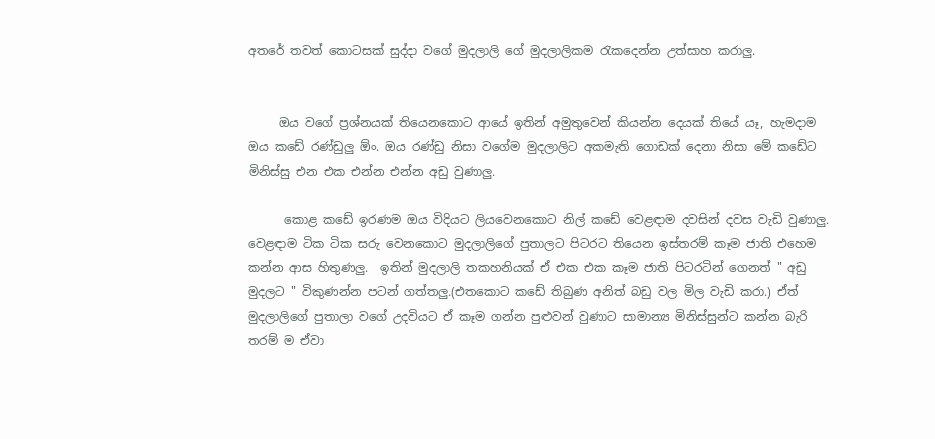අතරේ තවත් කොටසක් සුද්දා වගේ මුදලාලි ගේ මුදලාලිකම රැකදෙන්න උත්සාහ කරාලු.


     ඔය වගේ ප්‍රශ්නයක් තියෙනකොට ආයේ ඉතින් අමුතුවෙන් කියන්න දෙයක් තියේ යෑ, හැමදාම ඔය කඩේ රණ්ඩුලු ඕං. ඔය රණ්ඩු නිසා වගේම මුදලාලිට අකමැති ගොඩක් දෙනා නිසා මේ කඩේට මිනිස්සු එන එක එන්න එන්න අඩු වුණාලු.

      කොළ කඩේ ඉරණම ඔය විදියට ලියවෙනකොට නිල් කඩේ වෙළඳාම දවසින් දවස වැඩි වුණාලු. වෙළඳාම ටික ටික සරු වෙනකොට මුදලාලිගේ පුතාලට පිටරට තියෙන ඉස්තරම් කෑම ජාති එහෙම කන්න ආස හිතුණලු.  ඉතින් මුදලාලි තකහනියක් ඒ එක එක කෑම ජාති පිටරටින් ගෙනත් " අඩු මුදලට " විකුණන්න පටන් ගත්තලු.(එතකොට කඩේ තිබුණ අනිත් බඩු වල මිල වැඩි කරා.) ඒත් මුදලාලිගේ පුතාලා වගේ උදවියට ඒ කෑම ගන්න පුළුවන් වුණාට සාමාන්‍ය මිනිස්සුන්ට කන්න බැරි තරම් ම ඒවා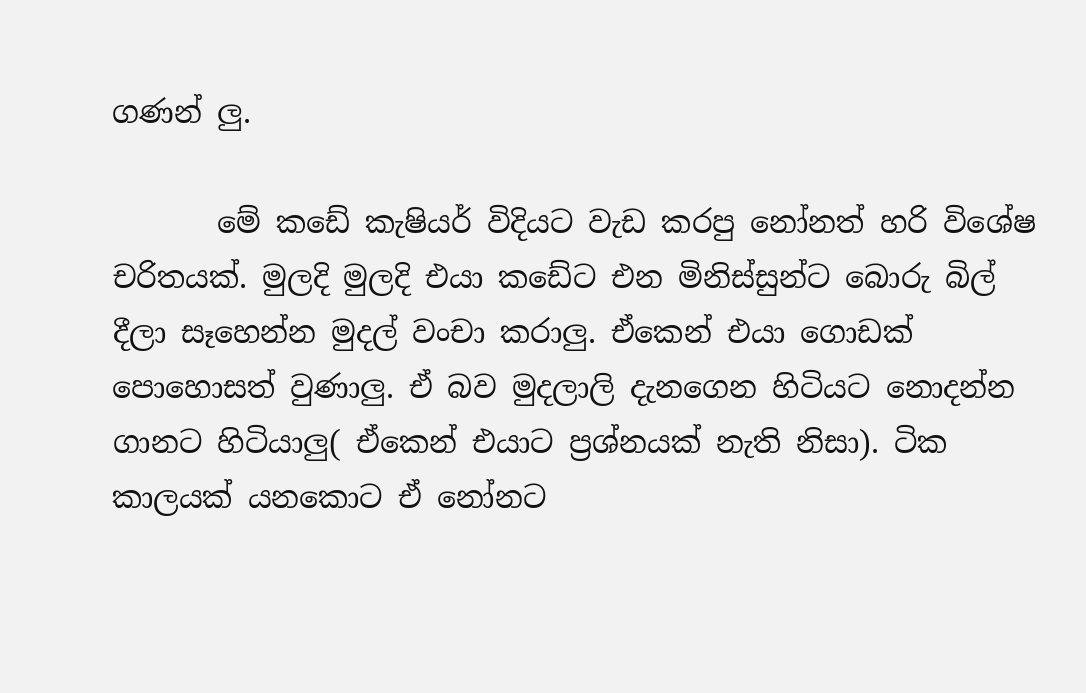ගණන් ලු.

       මේ කඩේ කැෂියර් විදියට වැඩ කරපු නෝනත් හරි විශේෂ චරිතයක්. මුලදි මුලදි එයා කඩේට එන මිනිස්සුන්ට බොරු බිල් දීලා සෑහෙන්න මුදල් වංචා කරාලු. ඒකෙන් එයා ගොඩක් පොහොසත් වුණාලු. ඒ බව මුදලාලි දැනගෙන හිටියට නොදන්න ගානට හිටියාලු( ඒකෙන් එයාට ප්‍රශ්නයක් නැති නිසා). ටික කාලයක් යනකොට ඒ නෝනට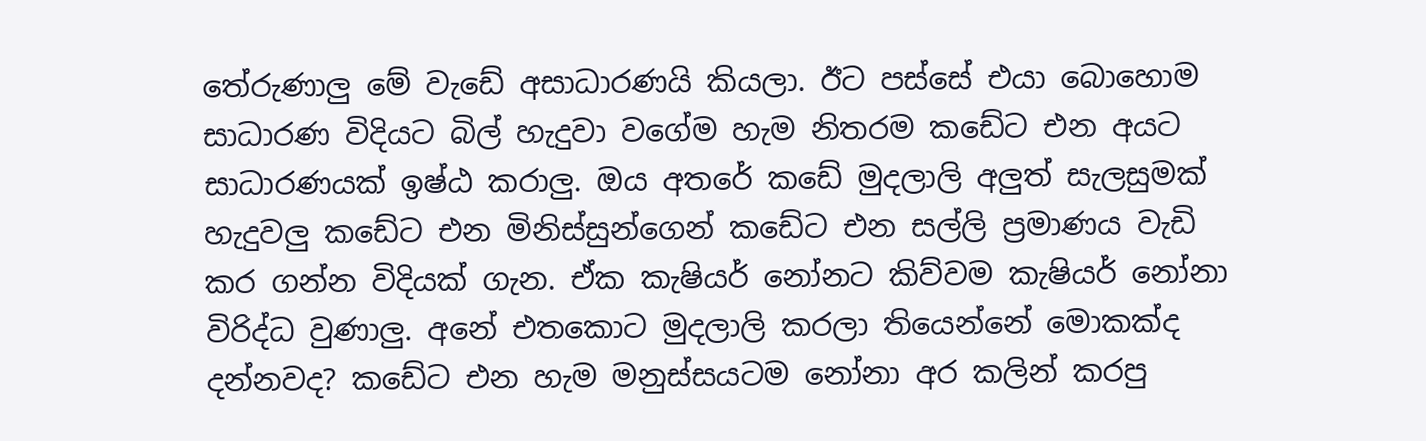තේරුණාලු මේ වැඩේ අසාධාරණයි කියලා. ඊට පස්සේ එයා බොහොම සාධාරණ විදියට බිල් හැදුවා වගේම හැම නිතරම කඩේට එන අයට සාධාරණයක් ඉෂ්ඨ කරාලු. ඔය අතරේ කඩේ මුදලාලි අලුත් සැලසුමක් හැදුවලු කඩේට එන මිනිස්සුන්ගෙන් කඩේට එන සල්ලි ප්‍රමාණය වැඩි කර ගන්න විදියක් ගැන. ඒක කැෂියර් නෝනට කිව්වම කැෂියර් නෝනා විරිද්ධ වුණාලු. අනේ එතකොට මුදලාලි කරලා තියෙන්නේ මොකක්ද දන්නවද? කඩේට එන හැම මනුස්සයටම නෝනා අර කලින් කරපු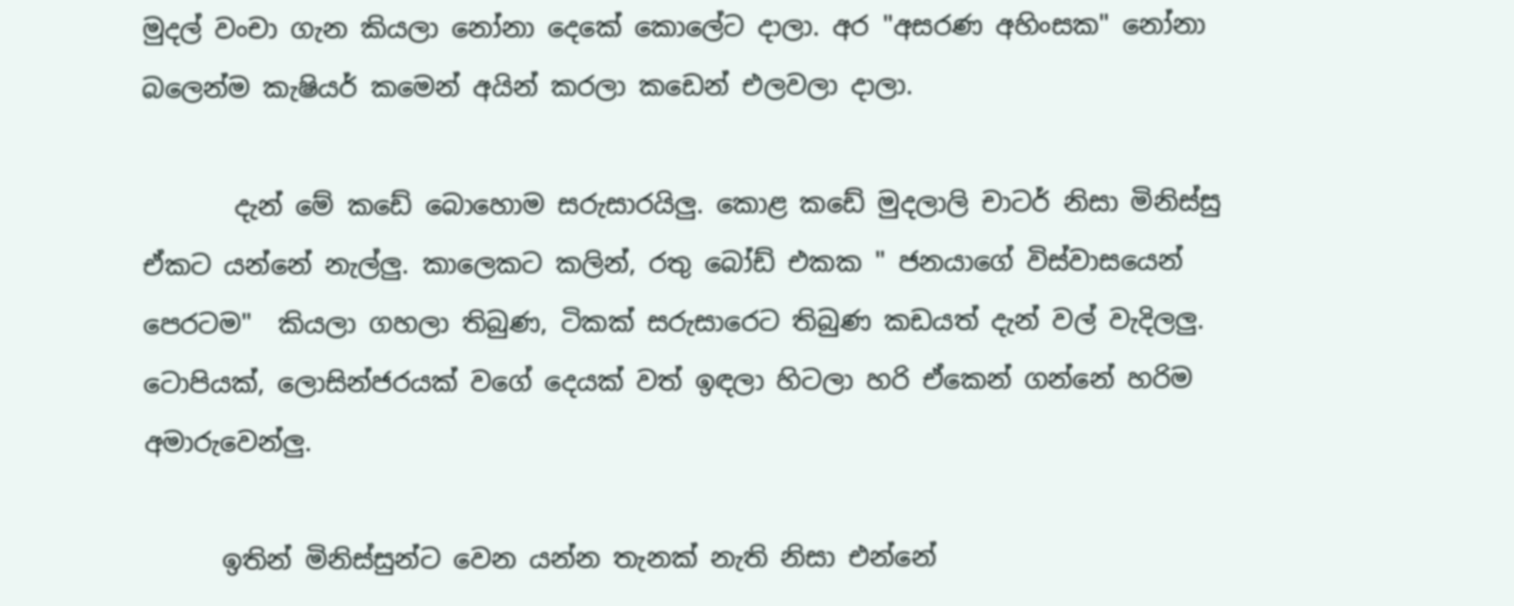මුදල් වංචා ගැන කියලා නෝනා දෙකේ කොලේට දාලා. අර "අසරණ අහිංසක" නෝනා බලෙන්ම කැෂියර් කමෙන් අයින් කරලා කඩෙන් එලවලා දාලා.

       දැන් මේ කඩේ බොහොම සරුසාරයිලු. කොළ කඩේ මුදලාලි චාටර් නිසා මිනිස්සු ඒකට යන්නේ නැල්ලු. කාලෙකට කලින්, රතු බෝඩ් එකක " ජනයාගේ විස්වාසයෙන් පෙරටම"  කියලා ගහලා තිබුණ, ටිකක් සරුසාරෙට තිබුණ කඩයත් දැන් වල් වැදිලලු. ටොපියක්, ලොසින්ජරයක් වගේ දෙයක් වත් ඉඳලා හිටලා හරි ඒකෙන් ගන්නේ හරිම අමාරුවෙන්ලු.

      ඉතින් මිනිස්සුන්ට වෙන යන්න තැනක් නැති නිසා එන්නේ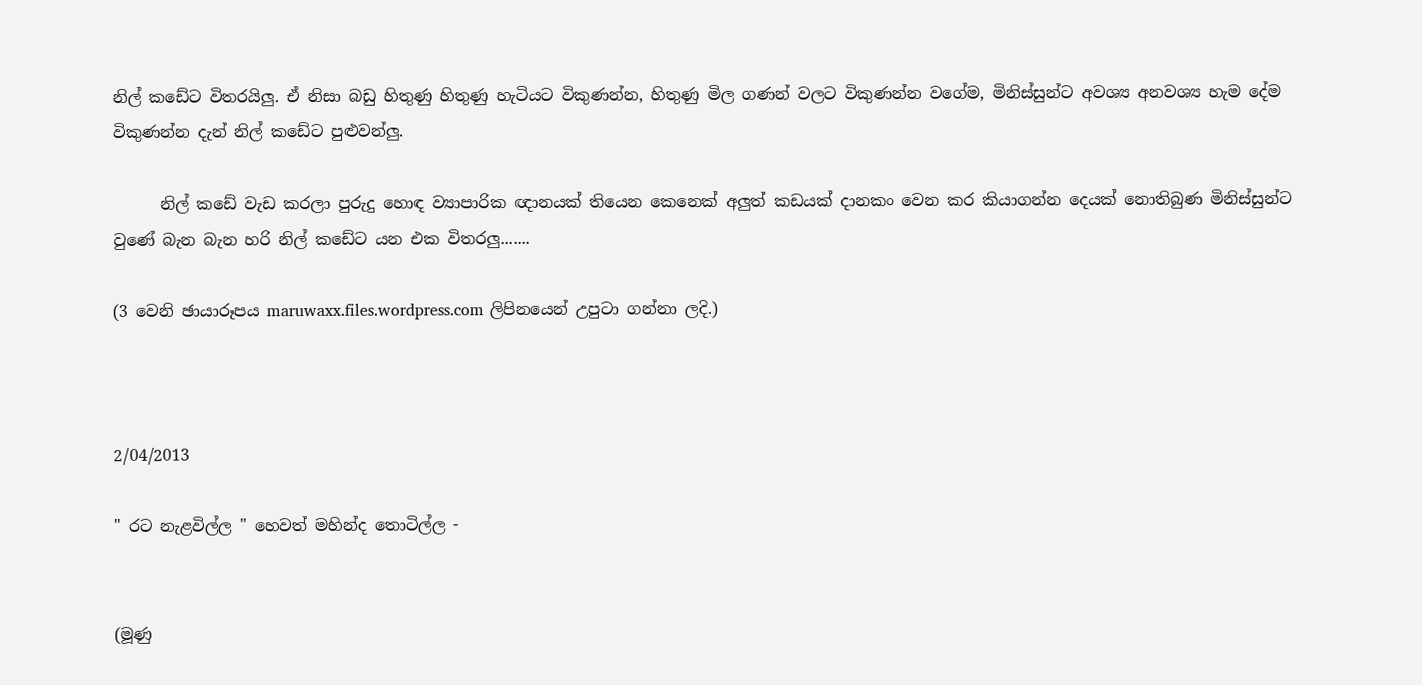නිල් කඩේට විතරයිලු. ඒ නිසා බඩු හිතුණු හිතුණු හැටියට විකුණන්න, හිතුණු මිල ගණන් වලට විකුණන්න වගේම, මිනිස්සුන්ට අවශ්‍ය අනවශ්‍ය හැම දේම විකුණන්න දැන් නිල් කඩේට පුළුවන්ලු.

      නිල් කඩේ වැඩ කරලා පුරුදු හොඳ ව්‍යාපාරික ඥානයක් තියෙන කෙනෙක් අලුත් කඩයක් දානකං වෙන කර කියාගන්න දෙයක් නොතිබුණ මිනිස්සුන්ට වුණේ බැන බැන හරි නිල් කඩේට යන එක විතරලු.......

(3 වෙනි ඡායාරූපය maruwaxx.files.wordpress.com ලිපිනයෙන් උපුටා ගන්නා ලදි.)



2/04/2013

" රට නැළවිල්ල " හෙවත් මහින්ද තොටිල්ල -


(මූණු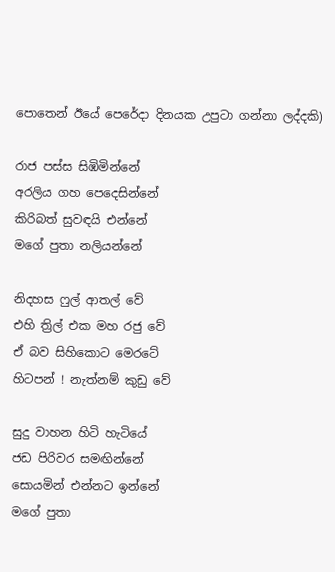පොතෙන් ඊයේ පෙරේදා දිනයක උපුටා ගන්නා ලද්දකි)

රාජ පස්ස සිඹිමින්නේ
අරලිය ගහ පෙදෙසින්නේ
කිරිබත් සුවඳයි එන්නේ
මගේ පුතා නලියන්නේ

නිදහස ෆුල් ආතල් වේ
එහි ත්‍රිල් එක මහ රජු වේ
ඒ බව සිහිකොට මෙරටේ
හිටපන් ! නැත්නම් කුඩු වේ

සුදු වාහන හිටි හැටියේ
ජඩ පිරිවර සමඟින්නේ
සොයමින් එන්නට ඉන්නේ
මගේ පුතා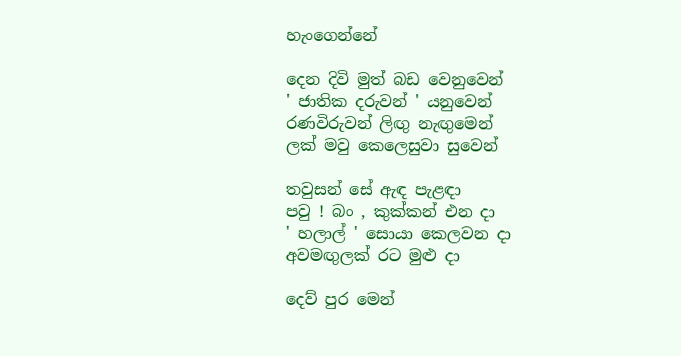හැංගෙන්නේ

දෙන දිවි මුත් බඩ වෙනුවෙන්
' ජාතික දරුවන් ' යනුවෙන්
රණවිරුවන් ලිඟු නැඟුමෙන්
ලක් මවු කෙලෙසුවා සුවෙන්

තවුසන් සේ ඇඳ පැළඳා
පවු ! බං , කුක්කන් එන දා
' හලාල් ' සොයා කෙලවන දා
අවමඟුලක් රට මුළු දා

දෙව් පුර මෙන්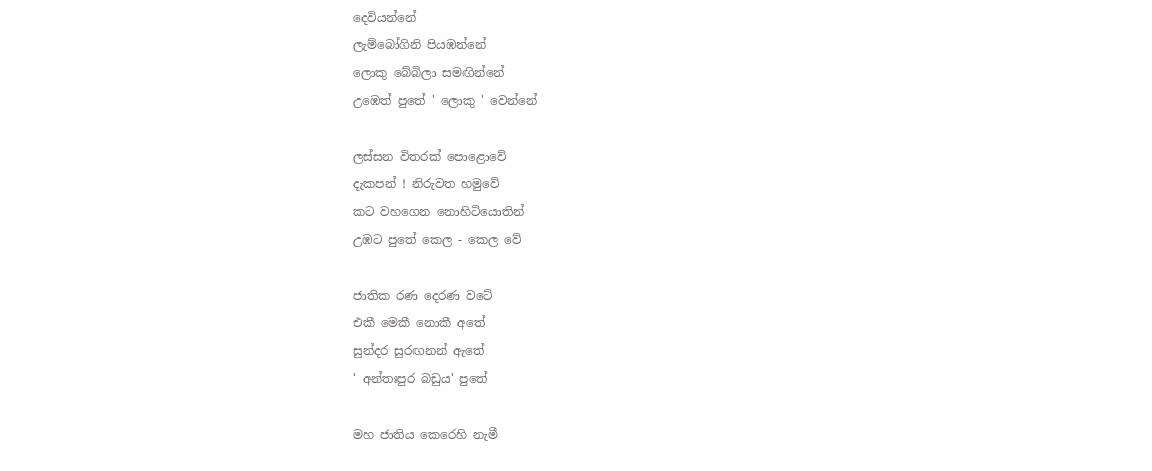දෙවියන්නේ
ලැම්බෝගිනි පියඹන්නේ
ලොකු බේබිලා සමඟින්නේ
උඹෙත් පුතේ ' ලොකු ' වෙන්නේ

ලස්සන විතරක් පොළොවේ
දැකපන් ! නිරුවත හමුවේ
කට වහගෙන නොහිටියොතින්
උඹට පුතේ කෙල - කෙල වේ

ජාතික රණ දෙරණ වටේ
එකී මෙකී නොකී අතේ
සුන්දර සුරඟනන් ඇතේ
' අන්තඃපුර බඩුය' පුතේ

මහ ජාතිය කෙරෙහි නැමී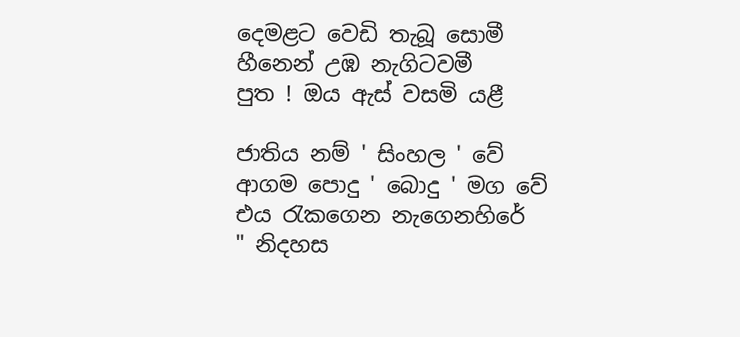දෙමළට වෙඩි තැබූ සොමී
හීනෙන් උඹ නැගිටවමී
පුත ! ඔය ඇස් වසමි යළී

ජාතිය නම් ' සිංහල ' වේ
ආගම පොදු ' බොදු ' මග වේ
එය රැකගෙන නැගෙනහිරේ
" නිදහස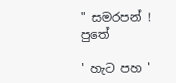" සමරපන් ! පුතේ

' හැට පහ '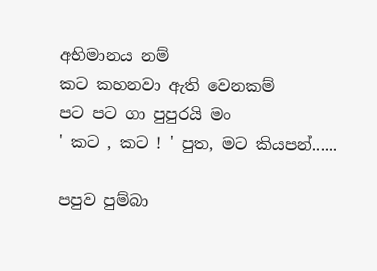අභිමානය නම්
කට කහනවා ඇති වෙනකම්
පට පට ගා පුපුරයි මං
' කට , කට ! ' පුත, මට කියපන්......

පපුව පුම්බා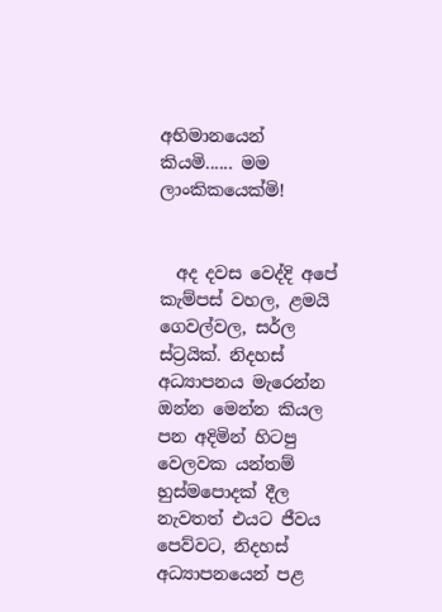අභිමානයෙන් කියමි...... මම ලාංකිකයෙක්මි!


  අද දවස වෙද්දි අපේ කැම්පස් වහල, ළමයි ගෙවල්වල, සර්ල ස්ට්‍රයික්. නිදහස් අධ්‍යාපනය මැරෙන්න ඔන්න මෙන්න කියල පන අදිමින් හිටපු වෙලවක යන්තම් හුස්මපොදක් දීල නැවතත් එයට ජීවය පෙව්වට, නිදහස් අධ්‍යාපනයෙන් පළ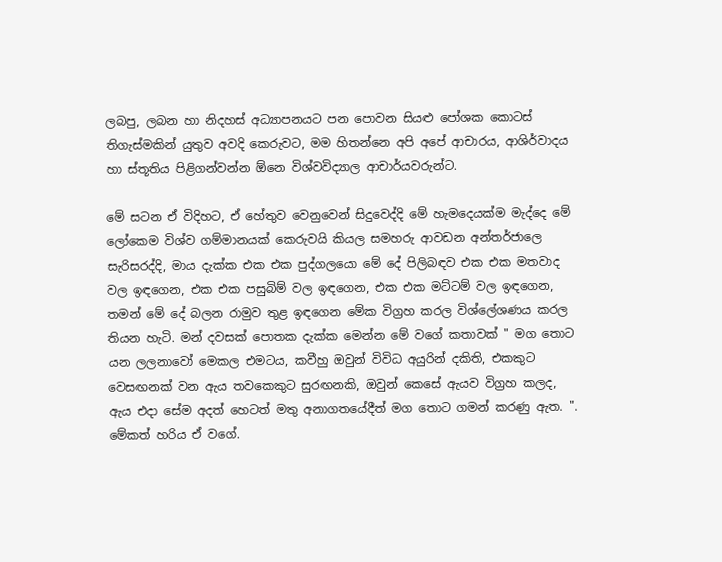ලබපු, ලබන හා නිදහස් අධ්‍යාපනයට පන පොවන සියළු පෝශක කොටස් තිගැස්මකින් යුතුව අවදි කෙරුවට, මම හිතන්නෙ අපි අපේ ආචාරය, ආශිර්වාදය හා ස්තූතිය පිළිගන්වන්න ඕනෙ විශ්වවිද්‍යාල ආචාර්යවරුන්ට.

මේ සටන ඒ විදිහට, ඒ හේතුව වෙනුවෙන් සිදුවෙද්දි මේ හැමදෙයක්ම මැද්දෙ මේ ලෝකෙම විශ්ව ගම්මානයක් කෙරුවයි කියල සමහරු ආවඩන අන්තර්ජාලෙ සැරිසරද්දි, මාය දැක්ක එක එක පුද්ගලයො මේ දේ පිලිබඳව එක එක මතවාද වල ඉඳගෙන, එක එක පසුබිම් වල ඉඳගෙන, එක එක මට්ටම් වල ඉඳගෙන, තමන් මේ දේ බලන රාමුව තුළ ඉඳගෙන මේක විග්‍රහ කරල විශ්ලේශණය කරල තියන හැටි. මන් දවසක් පොතක දැක්ක මෙන්න මේ වගේ කතාවක් " මග තොට යන ලලනාවෝ මෙකල එමටය, කවීහු ඔවුන් විවිධ අයුරින් දකිති, එකකුට වෙසඟනක් වන ඇය තවකෙකුට සුරඟනකි, ඔවුන් කෙසේ ඇයව විග්‍රහ කලද, ඇය එදා සේම අදත් හෙටත් මතු අනාගතයේදීත් මග තොට ගමන් කරණු ඇත. ". මේකත් හරිය ඒ වගේ.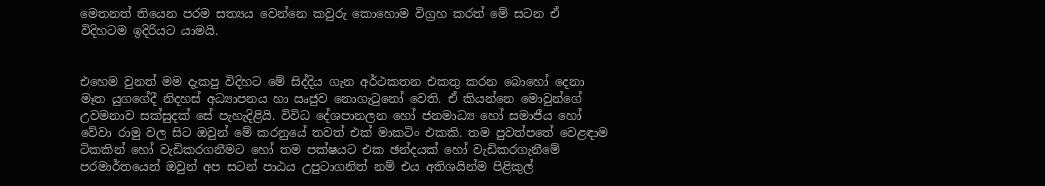මෙතනත් තියෙන පරම සත්‍යය වෙන්නෙ කවුරු කොහොම විග්‍රහ කරත් මේ සටන ඒ විදිහටම ඉදිරියට යාමයි.


එහෙම වුනත් මම දැකපු විදිහට මේ සිද්දිය ගැන අර්ථකතන එකතු කරන බොහෝ දෙනා මෑත යුගගේදී නිදහස් අධ්‍යාපනය හා ඍජුව නොගැටුනෝ වෙති. ඒ කියන්නෙ මොවුන්ගේ උවමනාව සක්සුදක් සේ පැහැදිළියි. විවිධ දේශපානලන හෝ ජනමාධ්‍ය හෝ සමාජීය හෝ වේවා රාමු වල සිට ඔවුන් මේ කරනුයේ තවත් එක් මාකටිං එකකි. තම පුවත්පතේ වෙළඳාම ටිකකින් හෝ වැඩිකරගනීමට හෝ තම පක්ෂයට එක ඡන්දයක් හෝ වැඩිකරගැනීමේ පරමාර්තයෙන් ඔවුන් අප සටන් පාඨය උපුටාගනිත් නම් එය අතිශයින්ම පිළිකුල්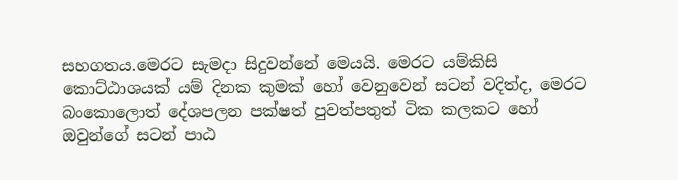සහගතය.මෙරට සැමදා සිදුවන්නේ මෙයයි. මෙරට යම්කිසි කොට්ඨාශයක් යම් දිනක කුමක් හෝ වෙනුවෙන් සටන් වදිත්ද, මෙරට බංකොලොත් දේශපලන පක්ෂත් පුවත්පතුත් ටික කලකට හෝ ඔවුන්ගේ සටන් පාඨ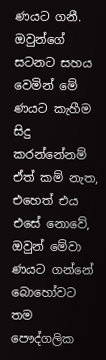ණයට ගනී. ඔවුන්ගේ සටනට සහය වෙමින් මේ ණයට කැහීම සිදු කරන්නේනම් ඒත් කම් නැත, එහෙත් එය එසේ නොවේ, ඔවුන් මේවා ණයට ගන්නේ බොහෝවට තම පෞද්ගලික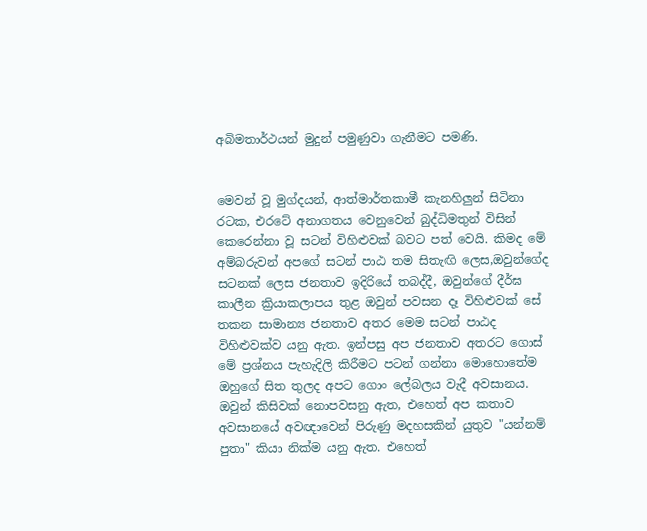අබිමතාර්ථයන් මුදුන් පමුණුවා ගැනීමට පමණි.


මෙවන් වූ මුග්දයන්, ආත්මාර්තකාමී කැනහිලුන් සිටිනා රටක, එරටේ අනාගතය වෙනුවෙන් බුද්ධිමතුන් විසින් කෙරෙන්නා වූ සටන් විහිළුවක් බවට පත් වෙයි. කිමද මේ අම්බරුවන් අපගේ සටන් පාඨ තම සිතැඟි ලෙස,ඔවුන්ගේද සටනක් ලෙස ජනතාව ඉදිරියේ තබද්දී, ඔවුන්ගේ දීර්ඝ කාලීන ක්‍රියාකලාපය තුළ ඔවුන් පවසන දෑ විහිළුවක් සේ තකන සාමාන්‍ය ජනතාව අතර මෙම සටන් පාඨද විහිළුවක්ව යනු ඇත. ඉන්පසු අප ජනතාව අතරට ගොස් මේ ප්‍රශ්නය පැහැදිලි කිරීමට පටන් ගන්නා මොහොතේම ඔහුගේ සිත තුලද අපට ගොං ලේබලය වැදී අවසානය. ඔවුන් කිසිවක් නොපවසනු ඇත, එහෙත් අප කතාව අවසානයේ අවඥාවෙන් පිරුණු මදහසකින් යුතුව "යන්නම් පුතා" කියා නික්ම යනු ඇත. එහෙත්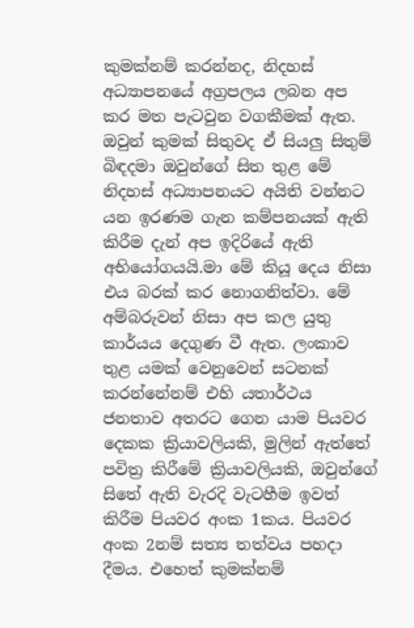කුමක්නම් කරන්නද, නිදහස් අධ්‍යාපනයේ අග්‍රපලය ලබන අප කර මත පැටවුන වගකීමක් ඇත. ඔවුන් කුමක් සිතුවද ඒ සියලු සිතුම් බිඳදමා ඔවුන්ගේ සිත තුළ මේ නිදහස් අධ්‍යාපනයට අයිති වන්නට යන ඉරණම ගැන කම්පනයක් ඇති කිරීම දැන් අප ඉදිරියේ ඇති අභියෝගයයි.මා මේ කියූ දෙය නිසා එය බරක් කර නොගනිත්වා. මේ අම්බරුවන් නිසා අප කල යුතු කාර්යය දෙගුණ වී ඇත. ලංකාව තුළ යමක් වෙනුවෙන් සටනක් කරන්නේනම් එහි යතාර්ථය ජනතාව අතරට ගෙන යාම පියවර දෙකක ක්‍රියාවලියකි, මුලින් ඇත්තේ පවිත්‍ර කිරීමේ ක්‍රියාවලියකි, ඔවුන්ගේ සිතේ ඇති වැරදි වැටහීම ඉවත් කිරීම පියවර අංක 1කය. පියවර අංක 2නම් සත්‍ය තත්වය පහදා දීමය. එහෙත් කුමක්නම්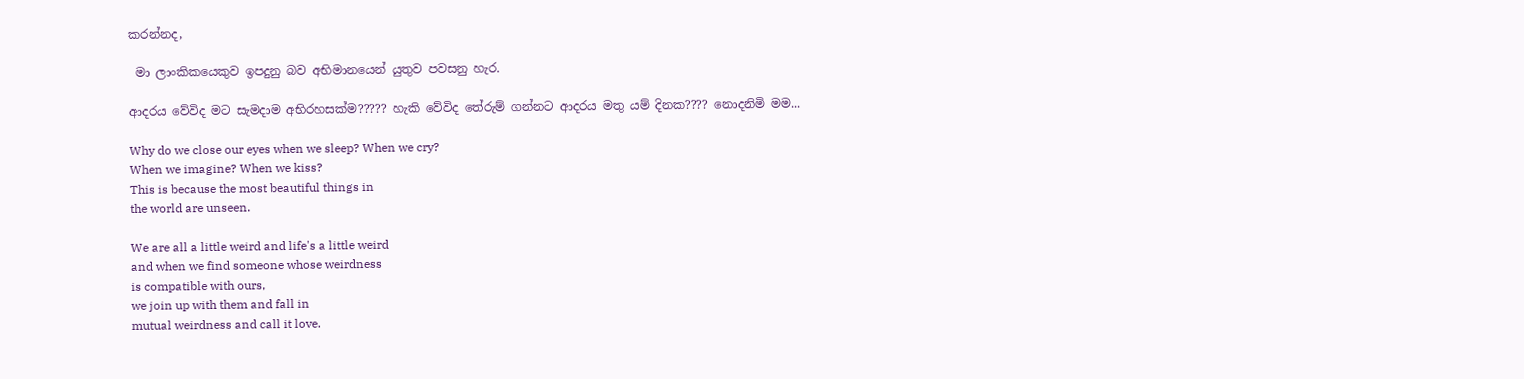කරන්නද,

 මා ලාංකිකයෙකුව ඉපදුනු බව අභිමානයෙන් යුතුව පවසනු හැර.

ආදරය වේවිද මට සැමදාම අභිරහසක්ම????? හැකි වේවිද තේරුම් ගන්නට ආදරය මතු යම් දිනක???? නොදනිමි මම...

Why do we close our eyes when we sleep? When we cry?
When we imagine? When we kiss?
This is because the most beautiful things in
the world are unseen.

We are all a little weird and life's a little weird
and when we find someone whose weirdness
is compatible with ours,
we join up with them and fall in
mutual weirdness and call it love.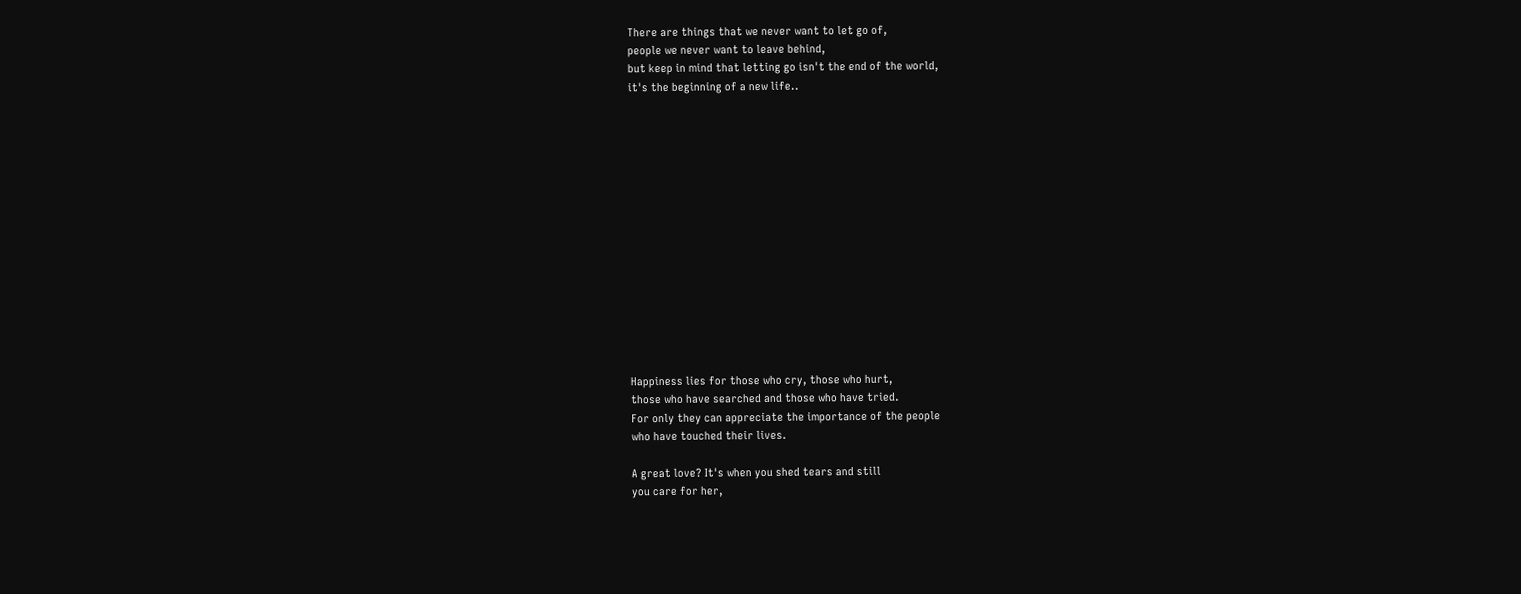There are things that we never want to let go of,
people we never want to leave behind,
but keep in mind that letting go isn't the end of the world,
it's the beginning of a new life..















Happiness lies for those who cry, those who hurt,
those who have searched and those who have tried.
For only they can appreciate the importance of the people
who have touched their lives.

A great love? It's when you shed tears and still
you care for her,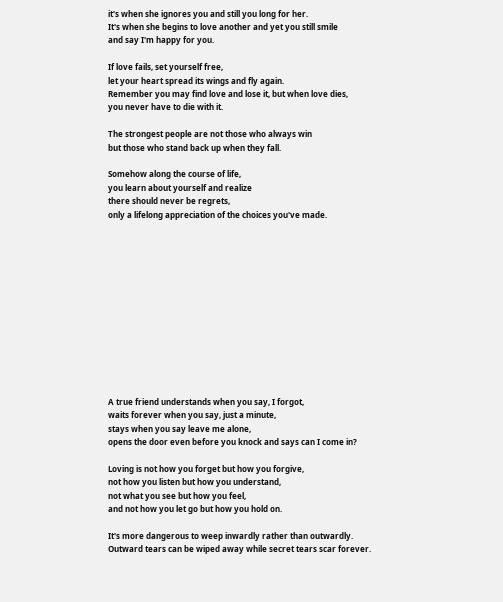it's when she ignores you and still you long for her.
It's when she begins to love another and yet you still smile
and say I'm happy for you.

If love fails, set yourself free,
let your heart spread its wings and fly again.
Remember you may find love and lose it, but when love dies,
you never have to die with it.

The strongest people are not those who always win
but those who stand back up when they fall.

Somehow along the course of life,
you learn about yourself and realize
there should never be regrets,
only a lifelong appreciation of the choices you've made.













A true friend understands when you say, I forgot,
waits forever when you say, just a minute,
stays when you say leave me alone,
opens the door even before you knock and says can I come in?

Loving is not how you forget but how you forgive,
not how you listen but how you understand,
not what you see but how you feel,
and not how you let go but how you hold on.

It's more dangerous to weep inwardly rather than outwardly.
Outward tears can be wiped away while secret tears scar forever.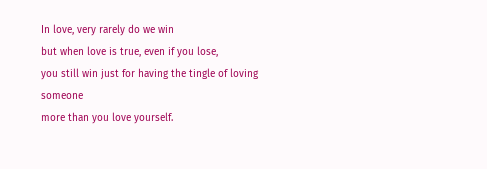In love, very rarely do we win
but when love is true, even if you lose,
you still win just for having the tingle of loving someone
more than you love yourself.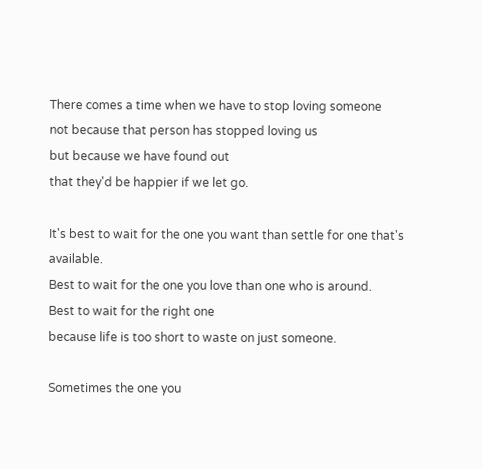There comes a time when we have to stop loving someone
not because that person has stopped loving us
but because we have found out
that they'd be happier if we let go.

It's best to wait for the one you want than settle for one that's available.
Best to wait for the one you love than one who is around.
Best to wait for the right one
because life is too short to waste on just someone.

Sometimes the one you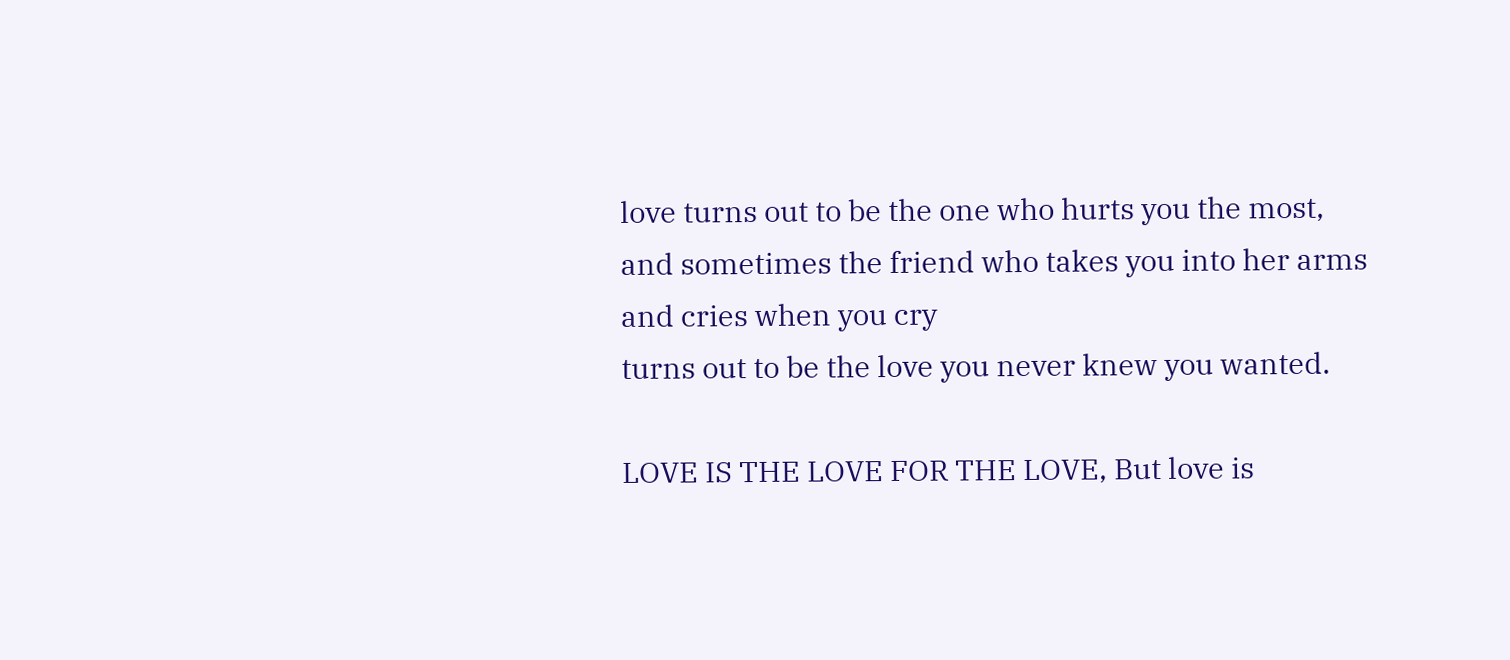love turns out to be the one who hurts you the most,
and sometimes the friend who takes you into her arms
and cries when you cry
turns out to be the love you never knew you wanted.

LOVE IS THE LOVE FOR THE LOVE, But love is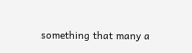something that many a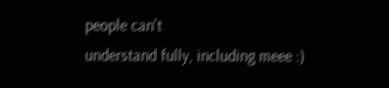people can't
understand fully, including meee :)